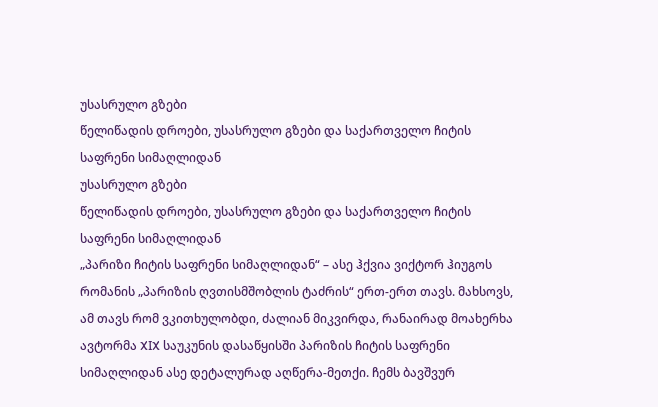უსასრულო გზები
წელიწადის დროები, უსასრულო გზები და საქართველო ჩიტის საფრენი სიმაღლიდან
უსასრულო გზები
წელიწადის დროები, უსასრულო გზები და საქართველო ჩიტის საფრენი სიმაღლიდან
„პარიზი ჩიტის საფრენი სიმაღლიდან“ – ასე ჰქვია ვიქტორ ჰიუგოს რომანის „პარიზის ღვთისმშობლის ტაძრის“ ერთ-ერთ თავს. მახსოვს, ამ თავს რომ ვკითხულობდი, ძალიან მიკვირდა, რანაირად მოახერხა ავტორმა XIX საუკუნის დასაწყისში პარიზის ჩიტის საფრენი სიმაღლიდან ასე დეტალურად აღწერა-მეთქი. ჩემს ბავშვურ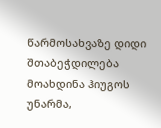წარმოსახვაზე დიდი შთაბეჭდილება მოახდინა ჰიუგოს უნარმა,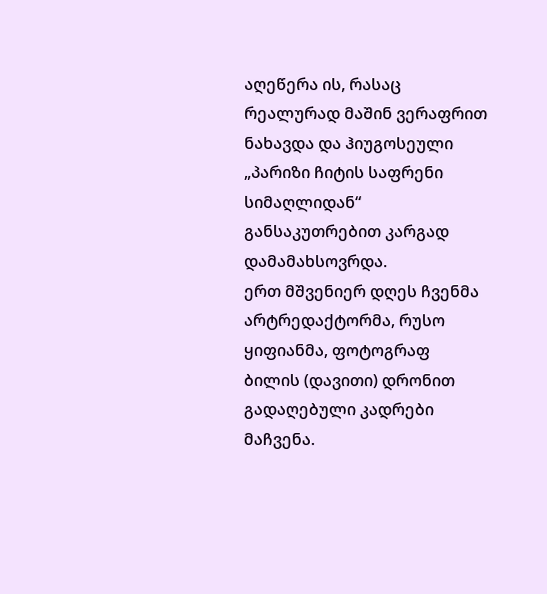აღეწერა ის, რასაც რეალურად მაშინ ვერაფრით ნახავდა და ჰიუგოსეული „პარიზი ჩიტის საფრენი სიმაღლიდან“ განსაკუთრებით კარგად დამამახსოვრდა.
ერთ მშვენიერ დღეს ჩვენმა არტრედაქტორმა, რუსო ყიფიანმა, ფოტოგრაფ ბილის (დავითი) დრონით გადაღებული კადრები მაჩვენა.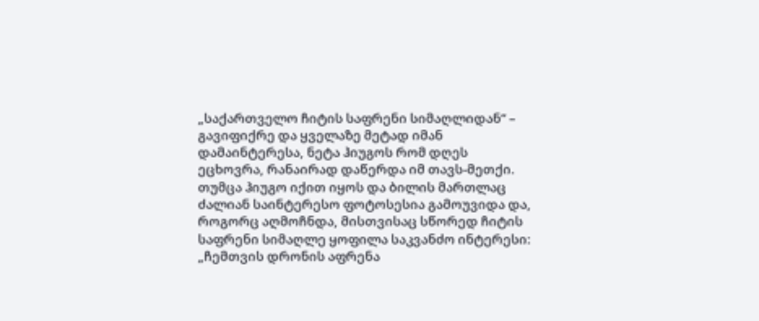„საქართველო ჩიტის საფრენი სიმაღლიდან“ – გავიფიქრე და ყველაზე მეტად იმან დამაინტერესა, ნეტა ჰიუგოს რომ დღეს ეცხოვრა, რანაირად დაწერდა იმ თავს-მეთქი. თუმცა ჰიუგო იქით იყოს და ბილის მართლაც ძალიან საინტერესო ფოტოსესია გამოუვიდა და, როგორც აღმოჩნდა, მისთვისაც სწორედ ჩიტის საფრენი სიმაღლე ყოფილა საკვანძო ინტერესი: „ჩემთვის დრონის აფრენა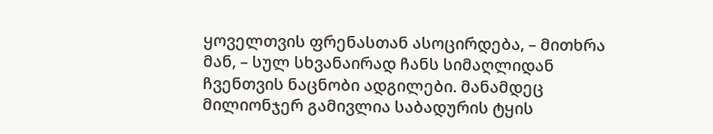ყოველთვის ფრენასთან ასოცირდება, – მითხრა მან, – სულ სხვანაირად ჩანს სიმაღლიდან ჩვენთვის ნაცნობი ადგილები. მანამდეც მილიონჯერ გამივლია საბადურის ტყის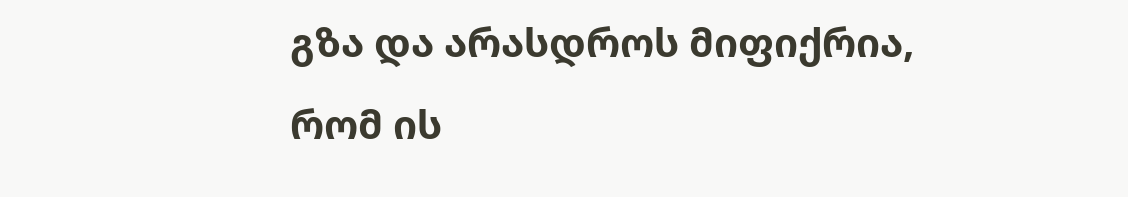გზა და არასდროს მიფიქრია, რომ ის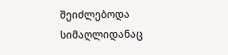შეიძლებოდა სიმაღლიდანაც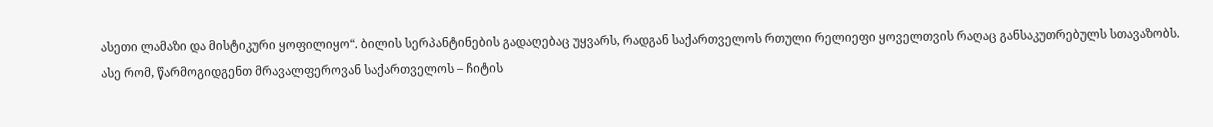ასეთი ლამაზი და მისტიკური ყოფილიყო“. ბილის სერპანტინების გადაღებაც უყვარს, რადგან საქართველოს რთული რელიეფი ყოველთვის რაღაც განსაკუთრებულს სთავაზობს.
ასე რომ, წარმოგიდგენთ მრავალფეროვან საქართველოს – ჩიტის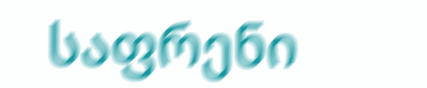საფრენი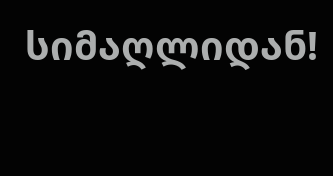სიმაღლიდან!